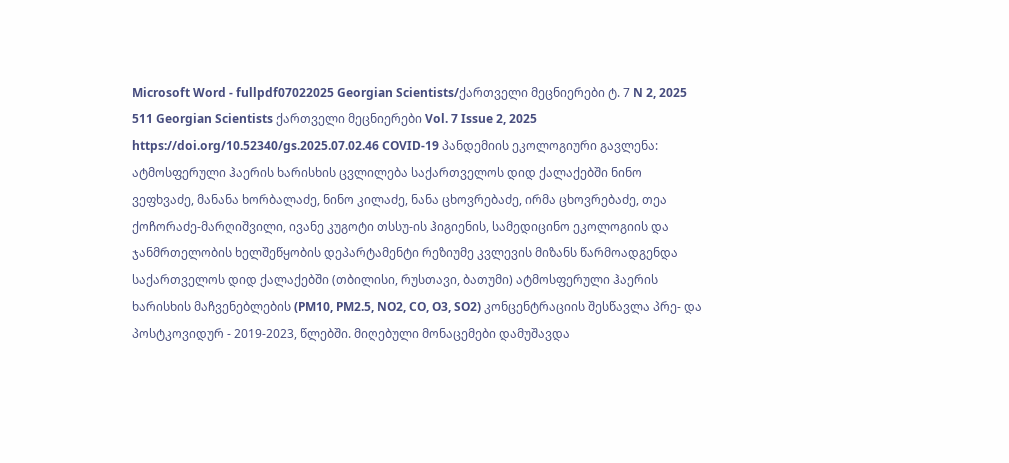Microsoft Word - fullpdf07022025 Georgian Scientists/ქართველი მეცნიერები ტ. 7 N 2, 2025 511 Georgian Scientists ქართველი მეცნიერები Vol. 7 Issue 2, 2025 https://doi.org/10.52340/gs.2025.07.02.46 COVID-19 პანდემიის ეკოლოგიური გავლენა: ატმოსფერული ჰაერის ხარისხის ცვლილება საქართველოს დიდ ქალაქებში ნინო ვეფხვაძე, მანანა ხორბალაძე, ნინო კილაძე, ნანა ცხოვრებაძე, ირმა ცხოვრებაძე, თეა ქოჩორაძე-მარღიშვილი, ივანე კუგოტი თსსუ-ის ჰიგიენის, სამედიცინო ეკოლოგიის და ჯანმრთელობის ხელშეწყობის დეპარტამენტი რეზიუმე კვლევის მიზანს წარმოადგენდა საქართველოს დიდ ქალაქებში (თბილისი, რუსთავი, ბათუმი) ატმოსფერული ჰაერის ხარისხის მაჩვენებლების (PM10, PM2.5, NO2, CO, O3, SO2) კონცენტრაციის შესწავლა პრე- და პოსტკოვიდურ - 2019-2023, წლებში. მიღებული მონაცემები დამუშავდა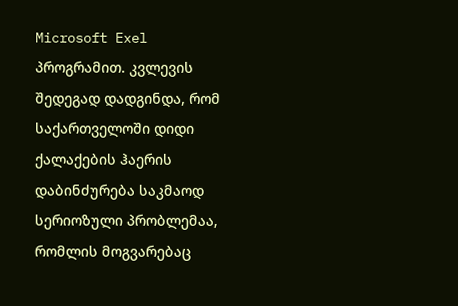Microsoft Exel პროგრამით. კვლევის შედეგად დადგინდა, რომ საქართველოში დიდი ქალაქების ჰაერის დაბინძურება საკმაოდ სერიოზული პრობლემაა, რომლის მოგვარებაც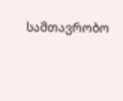სამთავრობო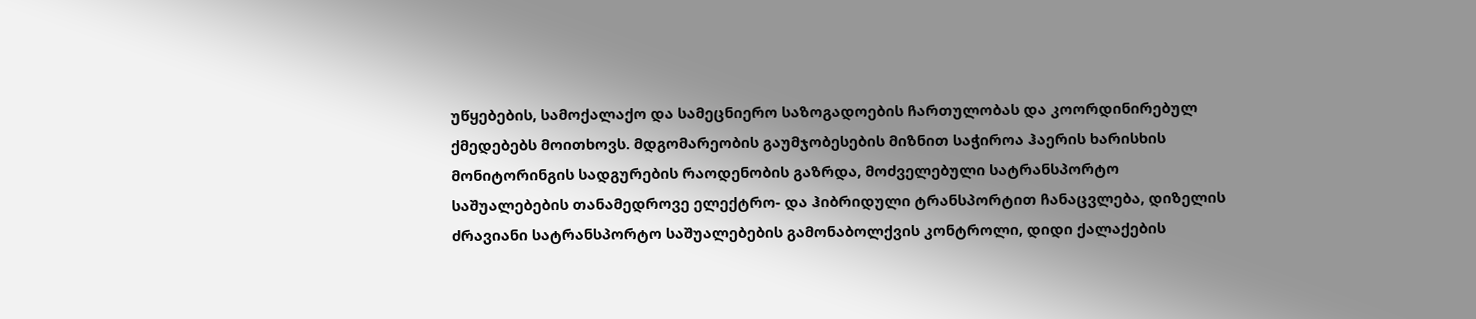უწყებების, სამოქალაქო და სამეცნიერო საზოგადოების ჩართულობას და კოორდინირებულ ქმედებებს მოითხოვს. მდგომარეობის გაუმჯობესების მიზნით საჭიროა ჰაერის ხარისხის მონიტორინგის სადგურების რაოდენობის გაზრდა, მოძველებული სატრანსპორტო საშუალებების თანამედროვე ელექტრო- და ჰიბრიდული ტრანსპორტით ჩანაცვლება, დიზელის ძრავიანი სატრანსპორტო საშუალებების გამონაბოლქვის კონტროლი, დიდი ქალაქების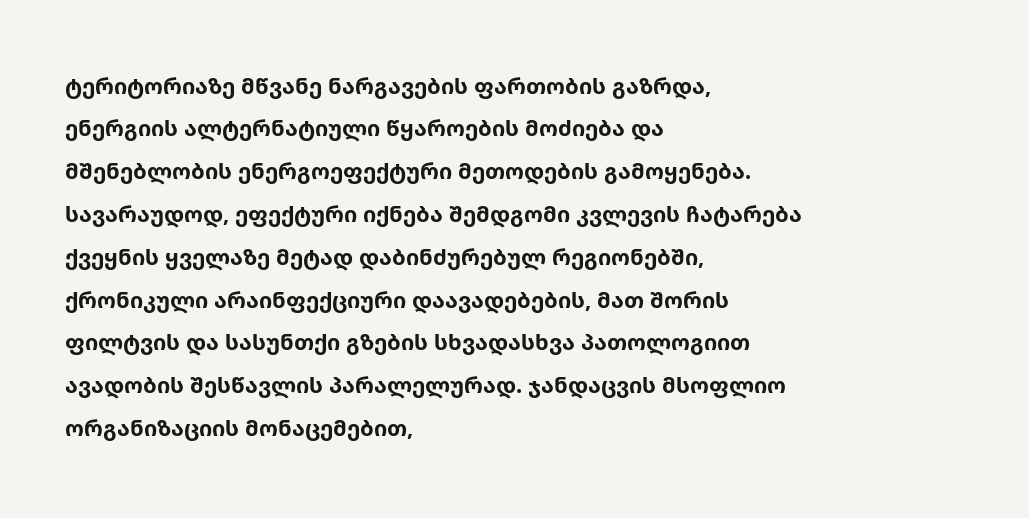ტერიტორიაზე მწვანე ნარგავების ფართობის გაზრდა, ენერგიის ალტერნატიული წყაროების მოძიება და მშენებლობის ენერგოეფექტური მეთოდების გამოყენება. სავარაუდოდ, ეფექტური იქნება შემდგომი კვლევის ჩატარება ქვეყნის ყველაზე მეტად დაბინძურებულ რეგიონებში, ქრონიკული არაინფექციური დაავადებების, მათ შორის ფილტვის და სასუნთქი გზების სხვადასხვა პათოლოგიით ავადობის შესწავლის პარალელურად. ჯანდაცვის მსოფლიო ორგანიზაციის მონაცემებით,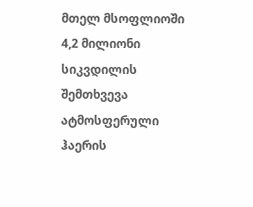მთელ მსოფლიოში 4,2 მილიონი სიკვდილის შემთხვევა ატმოსფერული ჰაერის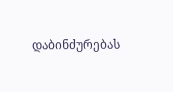დაბინძურებას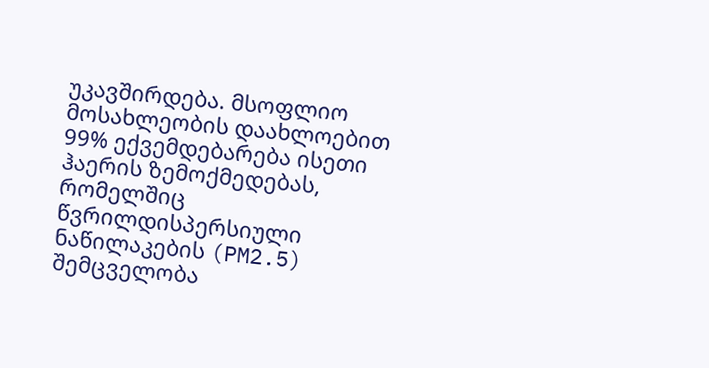უკავშირდება. მსოფლიო მოსახლეობის დაახლოებით 99% ექვემდებარება ისეთი ჰაერის ზემოქმედებას, რომელშიც წვრილდისპერსიული ნაწილაკების (PM2.5) შემცველობა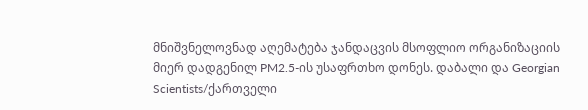მნიშვნელოვნად აღემატება ჯანდაცვის მსოფლიო ორგანიზაციის მიერ დადგენილ PM2.5-ის უსაფრთხო დონეს. დაბალი და Georgian Scientists/ქართველი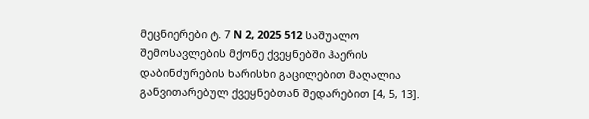მეცნიერები ტ. 7 N 2, 2025 512 საშუალო შემოსავლების მქონე ქვეყნებში ჰაერის დაბინძურების ხარისხი გაცილებით მაღალია განვითარებულ ქვეყნებთან შედარებით [4, 5, 13].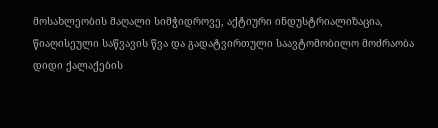მოსახლეობის მაღალი სიმჭიდროვე, აქტიური ინდუსტრიალიზაცია, წიაღისეული საწვავის წვა და გადატვირთული საავტომობილო მოძრაობა დიდი ქალაქების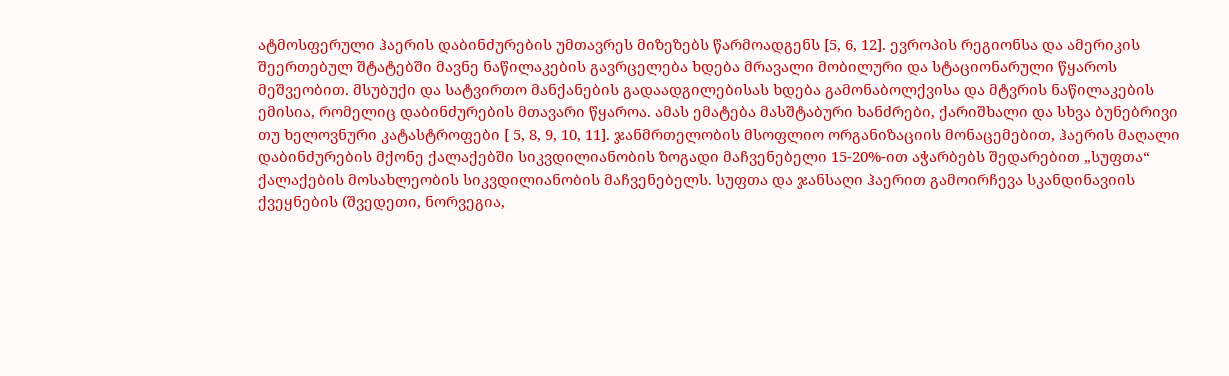ატმოსფერული ჰაერის დაბინძურების უმთავრეს მიზეზებს წარმოადგენს [5, 6, 12]. ევროპის რეგიონსა და ამერიკის შეერთებულ შტატებში მავნე ნაწილაკების გავრცელება ხდება მრავალი მობილური და სტაციონარული წყაროს მეშვეობით. მსუბუქი და სატვირთო მანქანების გადაადგილებისას ხდება გამონაბოლქვისა და მტვრის ნაწილაკების ემისია, რომელიც დაბინძურების მთავარი წყაროა. ამას ემატება მასშტაბური ხანძრები, ქარიშხალი და სხვა ბუნებრივი თუ ხელოვნური კატასტროფები [ 5, 8, 9, 10, 11]. ჯანმრთელობის მსოფლიო ორგანიზაციის მონაცემებით, ჰაერის მაღალი დაბინძურების მქონე ქალაქებში სიკვდილიანობის ზოგადი მაჩვენებელი 15-20%-ით აჭარბებს შედარებით „სუფთა“ ქალაქების მოსახლეობის სიკვდილიანობის მაჩვენებელს. სუფთა და ჯანსაღი ჰაერით გამოირჩევა სკანდინავიის ქვეყნების (შვედეთი, ნორვეგია,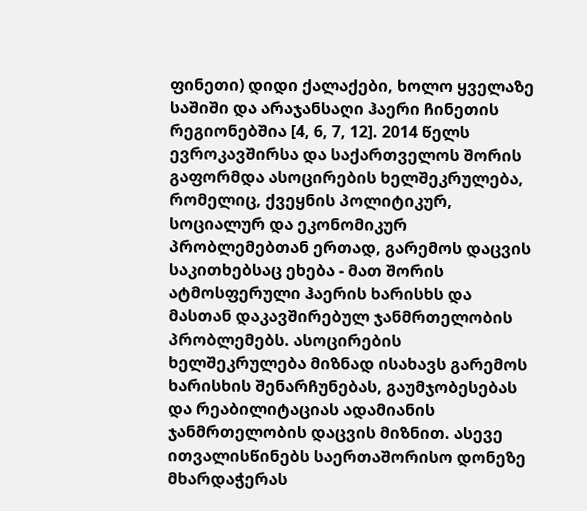ფინეთი) დიდი ქალაქები, ხოლო ყველაზე საშიში და არაჯანსაღი ჰაერი ჩინეთის რეგიონებშია [4, 6, 7, 12]. 2014 წელს ევროკავშირსა და საქართველოს შორის გაფორმდა ასოცირების ხელშეკრულება, რომელიც, ქვეყნის პოლიტიკურ, სოციალურ და ეკონომიკურ პრობლემებთან ერთად, გარემოს დაცვის საკითხებსაც ეხება - მათ შორის ატმოსფერული ჰაერის ხარისხს და მასთან დაკავშირებულ ჯანმრთელობის პრობლემებს. ასოცირების ხელშეკრულება მიზნად ისახავს გარემოს ხარისხის შენარჩუნებას, გაუმჯობესებას და რეაბილიტაციას ადამიანის ჯანმრთელობის დაცვის მიზნით. ასევე ითვალისწინებს საერთაშორისო დონეზე მხარდაჭერას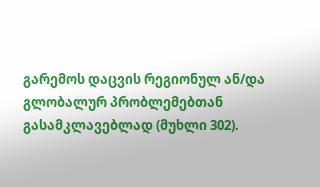გარემოს დაცვის რეგიონულ ან/და გლობალურ პრობლემებთან გასამკლავებლად (მუხლი 302).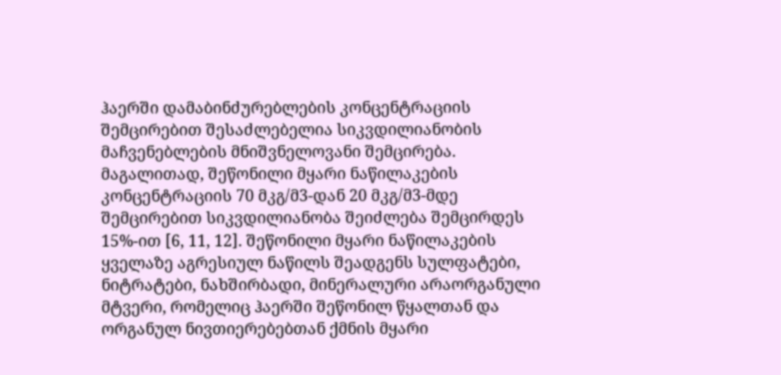ჰაერში დამაბინძურებლების კონცენტრაციის შემცირებით შესაძლებელია სიკვდილიანობის მაჩვენებლების მნიშვნელოვანი შემცირება. მაგალითად, შეწონილი მყარი ნაწილაკების კონცენტრაციის 70 მკგ/მ3-დან 20 მკგ/მ3-მდე შემცირებით სიკვდილიანობა შეიძლება შემცირდეს 15%-ით [6, 11, 12]. შეწონილი მყარი ნაწილაკების ყველაზე აგრესიულ ნაწილს შეადგენს სულფატები, ნიტრატები, ნახშირბადი, მინერალური არაორგანული მტვერი, რომელიც ჰაერში შეწონილ წყალთან და ორგანულ ნივთიერებებთან ქმნის მყარი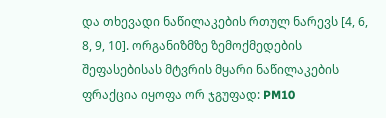და თხევადი ნაწილაკების რთულ ნარევს [4, 6, 8, 9, 10]. ორგანიზმზე ზემოქმედების შეფასებისას მტვრის მყარი ნაწილაკების ფრაქცია იყოფა ორ ჯგუფად: PM10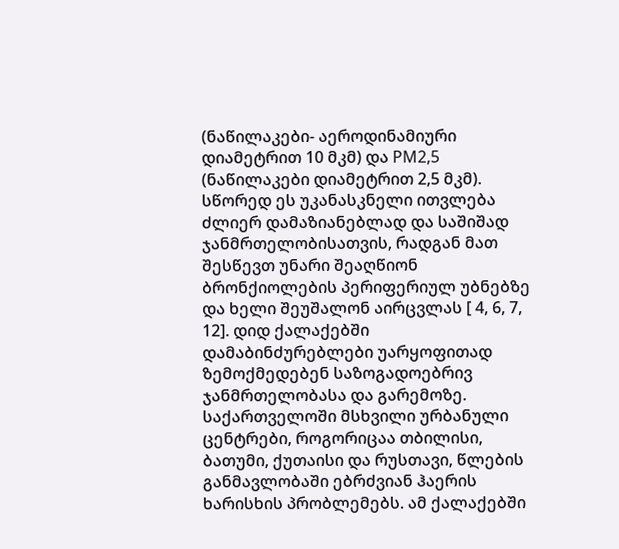(ნაწილაკები- აეროდინამიური დიამეტრით 10 მკმ) და PM2,5 (ნაწილაკები დიამეტრით 2,5 მკმ). სწორედ ეს უკანასკნელი ითვლება ძლიერ დამაზიანებლად და საშიშად ჯანმრთელობისათვის, რადგან მათ შესწევთ უნარი შეაღწიონ ბრონქიოლების პერიფერიულ უბნებზე და ხელი შეუშალონ აირცვლას [ 4, 6, 7, 12]. დიდ ქალაქებში დამაბინძურებლები უარყოფითად ზემოქმედებენ საზოგადოებრივ ჯანმრთელობასა და გარემოზე. საქართველოში მსხვილი ურბანული ცენტრები, როგორიცაა თბილისი, ბათუმი, ქუთაისი და რუსთავი, წლების განმავლობაში ებრძვიან ჰაერის ხარისხის პრობლემებს. ამ ქალაქებში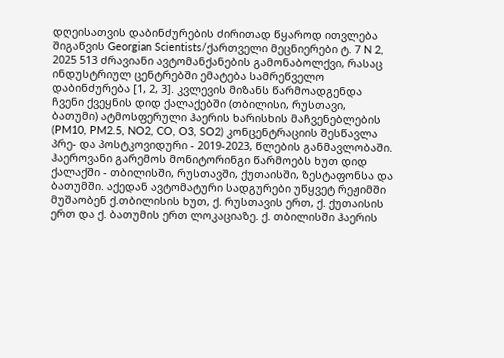დღეისათვის დაბინძურების ძირითად წყაროდ ითვლება შიგაწვის Georgian Scientists/ქართველი მეცნიერები ტ. 7 N 2, 2025 513 ძრავიანი ავტომანქანების გამონაბოლქვი, რასაც ინდუსტრიულ ცენტრებში ემატება სამრეწველო დაბინძურება [1, 2, 3]. კვლევის მიზანს წარმოადგენდა ჩვენი ქვეყნის დიდ ქალაქებში (თბილისი, რუსთავი, ბათუმი) ატმოსფერული ჰაერის ხარისხის მაჩვენებლების (PM10, PM2.5, NO2, CO, O3, SO2) კონცენტრაციის შესწავლა პრე- და პოსტკოვიდური - 2019-2023, წლების განმავლობაში. ჰაეროვანი გარემოს მონიტორინგი წარმოებს ხუთ დიდ ქალაქში - თბილისში, რუსთავში, ქუთაისში, ზესტაფონსა და ბათუმში. აქედან ავტომატური სადგურები უწყვეტ რეჟიმში მუშაობენ ქ.თბილისის ხუთ, ქ. რუსთავის ერთ, ქ. ქუთაისის ერთ და ქ. ბათუმის ერთ ლოკაციაზე. ქ. თბილისში ჰაერის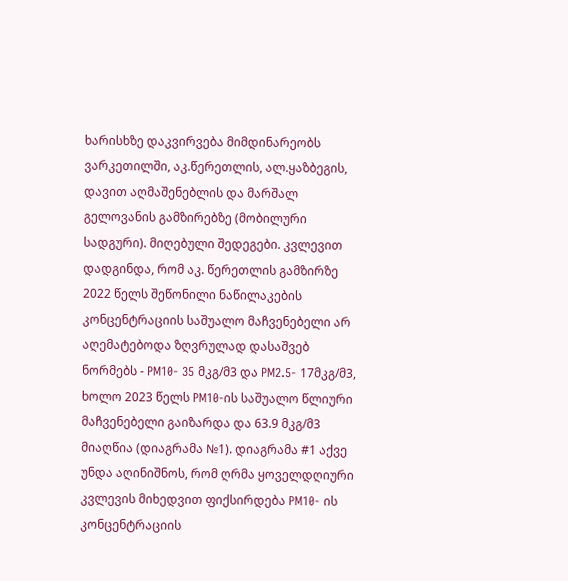ხარისხზე დაკვირვება მიმდინარეობს ვარკეთილში, აკ.წერეთლის, ალ.ყაზბეგის, დავით აღმაშენებლის და მარშალ გელოვანის გამზირებზე (მობილური სადგური). მიღებული შედეგები. კვლევით დადგინდა, რომ აკ. წერეთლის გამზირზე 2022 წელს შეწონილი ნაწილაკების კონცენტრაციის საშუალო მაჩვენებელი არ აღემატებოდა ზღვრულად დასაშვებ ნორმებს - PM10- 35 მკგ/მ3 და PM2.5- 17მკგ/მ3, ხოლო 2023 წელს PM10-ის საშუალო წლიური მაჩვენებელი გაიზარდა და 63.9 მკგ/მ3 მიაღწია (დიაგრამა №1). დიაგრამა #1 აქვე უნდა აღინიშნოს, რომ ღრმა ყოველდღიური კვლევის მიხედვით ფიქსირდება PM10- ის კონცენტრაციის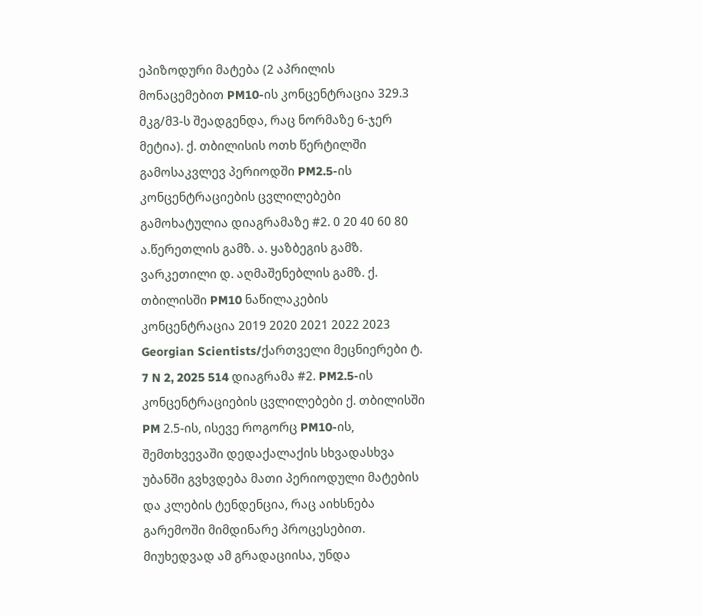ეპიზოდური მატება (2 აპრილის მონაცემებით PM10-ის კონცენტრაცია 329.3 მკგ/მ3-ს შეადგენდა, რაც ნორმაზე 6-ჯერ მეტია). ქ. თბილისის ოთხ წერტილში გამოსაკვლევ პერიოდში PM2.5-ის კონცენტრაციების ცვლილებები გამოხატულია დიაგრამაზე #2. 0 20 40 60 80 ა.წერეთლის გამზ. ა. ყაზბეგის გამზ. ვარკეთილი დ. აღმაშენებლის გამზ. ქ. თბილისში PM10 ნაწილაკების კონცენტრაცია 2019 2020 2021 2022 2023 Georgian Scientists/ქართველი მეცნიერები ტ. 7 N 2, 2025 514 დიაგრამა #2. PM2.5-ის კონცენტრაციების ცვლილებები ქ. თბილისში PM 2.5-ის, ისევე როგორც PM10-ის, შემთხვევაში დედაქალაქის სხვადასხვა უბანში გვხვდება მათი პერიოდული მატების და კლების ტენდენცია, რაც აიხსნება გარემოში მიმდინარე პროცესებით. მიუხედვად ამ გრადაციისა, უნდა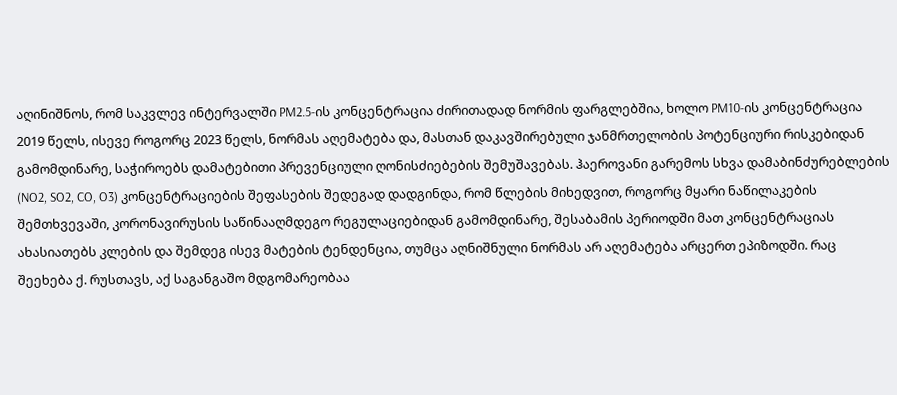აღინიშნოს, რომ საკვლევ ინტერვალში PM2.5-ის კონცენტრაცია ძირითადად ნორმის ფარგლებშია, ხოლო PM10-ის კონცენტრაცია 2019 წელს, ისევე როგორც 2023 წელს, ნორმას აღემატება და, მასთან დაკავშირებული ჯანმრთელობის პოტენციური რისკებიდან გამომდინარე, საჭიროებს დამატებითი პრევენციული ღონისძიებების შემუშავებას. ჰაეროვანი გარემოს სხვა დამაბინძურებლების (NO2, SO2, CO, O3) კონცენტრაციების შეფასების შედეგად დადგინდა, რომ წლების მიხედვით, როგორც მყარი ნაწილაკების შემთხვევაში, კორონავირუსის საწინააღმდეგო რეგულაციებიდან გამომდინარე, შესაბამის პერიოდში მათ კონცენტრაციას ახასიათებს კლების და შემდეგ ისევ მატების ტენდენცია, თუმცა აღნიშნული ნორმას არ აღემატება არცერთ ეპიზოდში. რაც შეეხება ქ. რუსთავს, აქ საგანგაშო მდგომარეობაა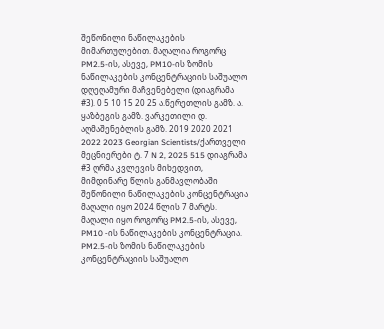შეწონილი ნაწილაკების მიმართულებით. მაღალია როგორც PM2.5-ის, ასევე, PM10-ის ზომის ნაწილაკების კონცენტრაციის საშუალო დღეღამური მაჩვენებელი (დიაგრამა #3). 0 5 10 15 20 25 ა.წერეთლის გამზ. ა. ყაზბეგის გამზ. ვარკეთილი დ. აღმაშენებლის გამზ. 2019 2020 2021 2022 2023 Georgian Scientists/ქართველი მეცნიერები ტ. 7 N 2, 2025 515 დიაგრამა #3 ღრმა კვლევის მიხედვით, მიმდინარე წლის განმავლობაში შეწონილი ნაწილაკების კონცენტრაცია მაღალი იყო 2024 წლის 7 მარტს. მაღალი იყო როგორც PM2.5-ის, ასევე, PM10 -ის ნაწილაკების კონცენტრაცია. PM2.5-ის ზომის ნაწილაკების კონცენტრაციის საშუალო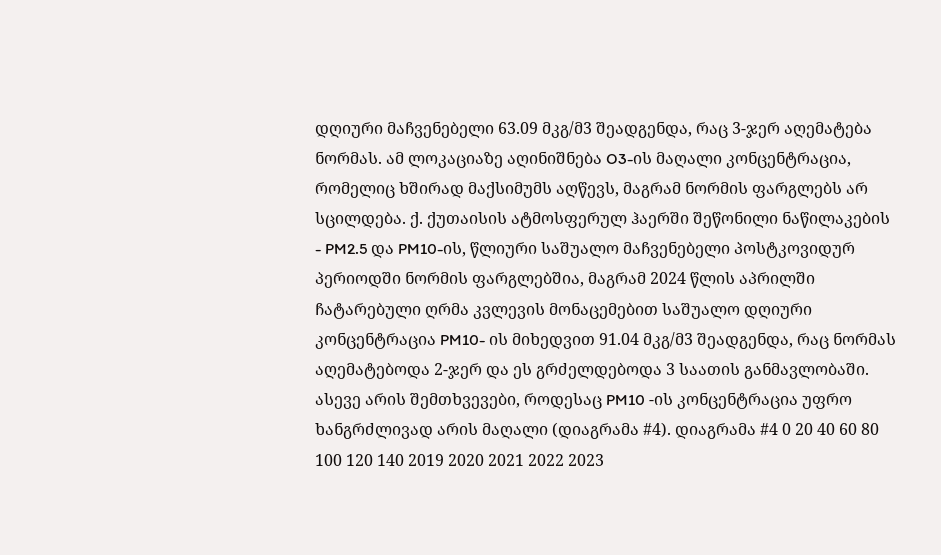დღიური მაჩვენებელი 63.09 მკგ/მ3 შეადგენდა, რაც 3-ჯერ აღემატება ნორმას. ამ ლოკაციაზე აღინიშნება O3-ის მაღალი კონცენტრაცია, რომელიც ხშირად მაქსიმუმს აღწევს, მაგრამ ნორმის ფარგლებს არ სცილდება. ქ. ქუთაისის ატმოსფერულ ჰაერში შეწონილი ნაწილაკების - PM2.5 და PM10-ის, წლიური საშუალო მაჩვენებელი პოსტკოვიდურ პერიოდში ნორმის ფარგლებშია, მაგრამ 2024 წლის აპრილში ჩატარებული ღრმა კვლევის მონაცემებით საშუალო დღიური კონცენტრაცია PM10- ის მიხედვით 91.04 მკგ/მ3 შეადგენდა, რაც ნორმას აღემატებოდა 2-ჯერ და ეს გრძელდებოდა 3 საათის განმავლობაში. ასევე არის შემთხვევები, როდესაც PM10 -ის კონცენტრაცია უფრო ხანგრძლივად არის მაღალი (დიაგრამა #4). დიაგრამა #4 0 20 40 60 80 100 120 140 2019 2020 2021 2022 2023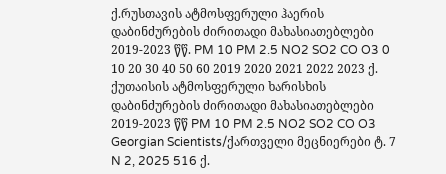ქ.რუსთავის ატმოსფერული ჰაერის დაბინძურების ძირითადი მახასიათებლები 2019-2023 წწ. PM 10 PM 2.5 NO2 SO2 CO O3 0 10 20 30 40 50 60 2019 2020 2021 2022 2023 ქ. ქუთაისის ატმოსფერული ხარისხის დაბინძურების ძირითადი მახასიათებლები 2019-2023 წწ PM 10 PM 2.5 NO2 SO2 CO O3 Georgian Scientists/ქართველი მეცნიერები ტ. 7 N 2, 2025 516 ქ.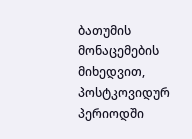ბათუმის მონაცემების მიხედვით, პოსტკოვიდურ პერიოდში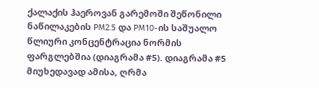ქალაქის ჰაეროვან გარემოში შეწონილი ნაწილაკების PM2.5 და PM10-ის საშუალო წლიური კონცენტრაცია ნორმის ფარგლებშია (დიაგრამა #5). დიაგრამა #5 მიუხედავად ამისა, ღრმა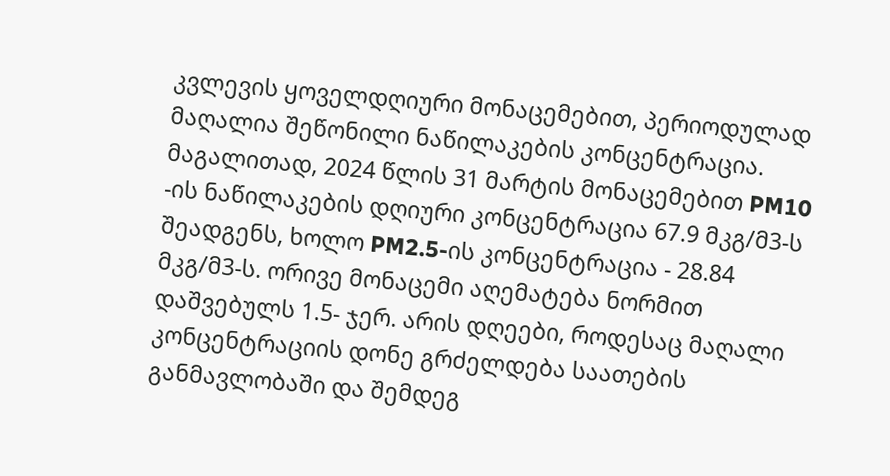კვლევის ყოველდღიური მონაცემებით, პერიოდულად მაღალია შეწონილი ნაწილაკების კონცენტრაცია. მაგალითად, 2024 წლის 31 მარტის მონაცემებით PM10 -ის ნაწილაკების დღიური კონცენტრაცია 67.9 მკგ/მ3-ს შეადგენს, ხოლო PM2.5-ის კონცენტრაცია - 28.84 მკგ/მ3-ს. ორივე მონაცემი აღემატება ნორმით დაშვებულს 1.5- ჯერ. არის დღეები, როდესაც მაღალი კონცენტრაციის დონე გრძელდება საათების განმავლობაში და შემდეგ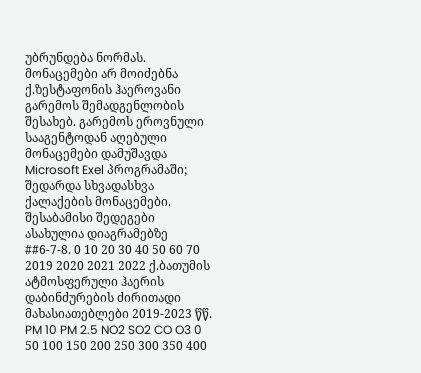უბრუნდება ნორმას. მონაცემები არ მოიძებნა ქ.ზესტაფონის ჰაეროვანი გარემოს შემადგენლობის შესახებ. გარემოს ეროვნული სააგენტოდან აღებული მონაცემები დამუშავდა Microsoft Exel პროგრამაში; შედარდა სხვადასხვა ქალაქების მონაცემები. შესაბამისი შედეგები ასახულია დიაგრამებზე ##6-7-8. 0 10 20 30 40 50 60 70 2019 2020 2021 2022 ქ.ბათუმის ატმოსფერული ჰაერის დაბინძურების ძირითადი მახასიათებლები 2019-2023 წწ. PM 10 PM 2.5 NO2 SO2 CO O3 0 50 100 150 200 250 300 350 400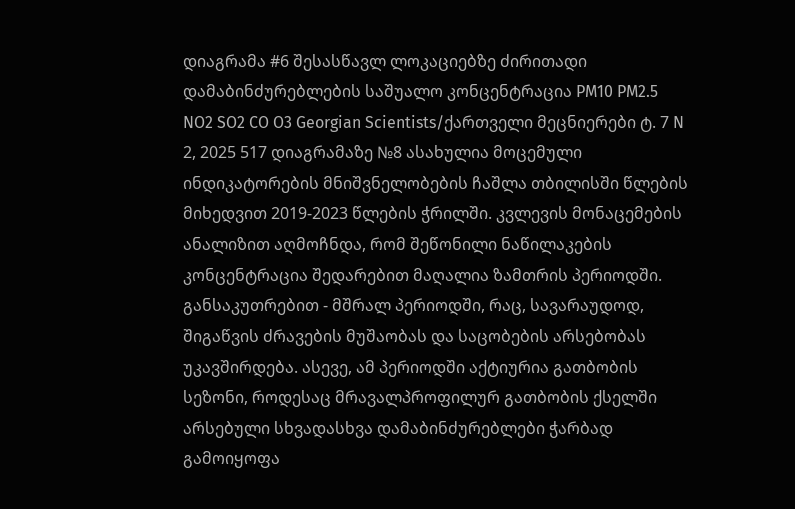დიაგრამა #6 შესასწავლ ლოკაციებზე ძირითადი დამაბინძურებლების საშუალო კონცენტრაცია PM10 PM2.5 NO2 SO2 CO O3 Georgian Scientists/ქართველი მეცნიერები ტ. 7 N 2, 2025 517 დიაგრამაზე №8 ასახულია მოცემული ინდიკატორების მნიშვნელობების ჩაშლა თბილისში წლების მიხედვით 2019-2023 წლების ჭრილში. კვლევის მონაცემების ანალიზით აღმოჩნდა, რომ შეწონილი ნაწილაკების კონცენტრაცია შედარებით მაღალია ზამთრის პერიოდში. განსაკუთრებით - მშრალ პერიოდში, რაც, სავარაუდოდ, შიგაწვის ძრავების მუშაობას და საცობების არსებობას უკავშირდება. ასევე, ამ პერიოდში აქტიურია გათბობის სეზონი, როდესაც მრავალპროფილურ გათბობის ქსელში არსებული სხვადასხვა დამაბინძურებლები ჭარბად გამოიყოფა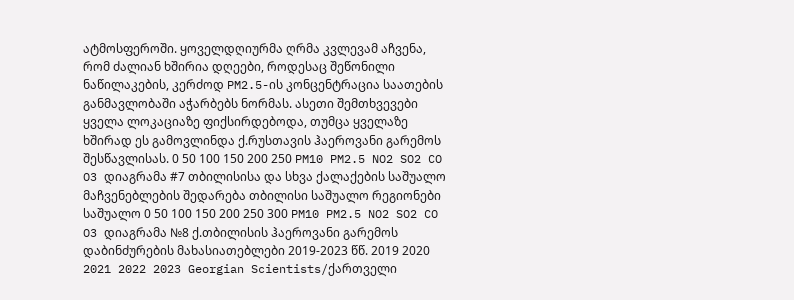ატმოსფეროში. ყოველდღიურმა ღრმა კვლევამ აჩვენა, რომ ძალიან ხშირია დღეები, როდესაც შეწონილი ნაწილაკების, კერძოდ PM2.5-ის კონცენტრაცია საათების განმავლობაში აჭარბებს ნორმას. ასეთი შემთხვევები ყველა ლოკაციაზე ფიქსირდებოდა, თუმცა ყველაზე ხშირად ეს გამოვლინდა ქ.რუსთავის ჰაეროვანი გარემოს შესწავლისას. 0 50 100 150 200 250 PM10 PM2.5 NO2 SO2 CO O3 დიაგრამა #7 თბილისისა და სხვა ქალაქების საშუალო მაჩვენებლების შედარება თბილისი საშუალო რეგიონები საშუალო 0 50 100 150 200 250 300 PM10 PM2.5 NO2 SO2 CO O3 დიაგრამა №8 ქ.თბილისის ჰაეროვანი გარემოს დაბინძურების მახასიათებლები 2019-2023 წწ. 2019 2020 2021 2022 2023 Georgian Scientists/ქართველი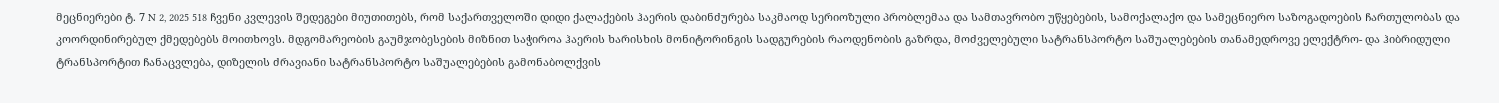მეცნიერები ტ. 7 N 2, 2025 518 ჩვენი კვლევის შედეგები მიუთითებს, რომ საქართველოში დიდი ქალაქების ჰაერის დაბინძურება საკმაოდ სერიოზული პრობლემაა და სამთავრობო უწყებების, სამოქალაქო და სამეცნიერო საზოგადოების ჩართულობას და კოორდინირებულ ქმედებებს მოითხოვს. მდგომარეობის გაუმჯობესების მიზნით საჭიროა ჰაერის ხარისხის მონიტორინგის სადგურების რაოდენობის გაზრდა, მოძველებული სატრანსპორტო საშუალებების თანამედროვე ელექტრო- და ჰიბრიდული ტრანსპორტით ჩანაცვლება, დიზელის ძრავიანი სატრანსპორტო საშუალებების გამონაბოლქვის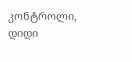კონტროლი, დიდი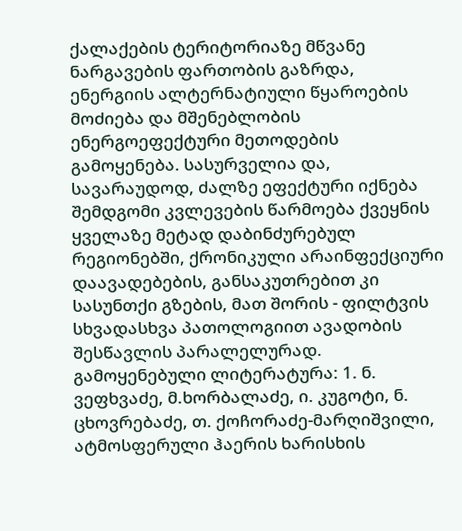ქალაქების ტერიტორიაზე მწვანე ნარგავების ფართობის გაზრდა, ენერგიის ალტერნატიული წყაროების მოძიება და მშენებლობის ენერგოეფექტური მეთოდების გამოყენება. სასურველია და, სავარაუდოდ, ძალზე ეფექტური იქნება შემდგომი კვლევების წარმოება ქვეყნის ყველაზე მეტად დაბინძურებულ რეგიონებში, ქრონიკული არაინფექციური დაავადებების, განსაკუთრებით კი სასუნთქი გზების, მათ შორის - ფილტვის სხვადასხვა პათოლოგიით ავადობის შესწავლის პარალელურად. გამოყენებული ლიტერატურა: 1. ნ. ვეფხვაძე, მ.ხორბალაძე, ი. კუგოტი, ნ. ცხოვრებაძე, თ. ქოჩორაძე-მარღიშვილი, ატმოსფერული ჰაერის ხარისხის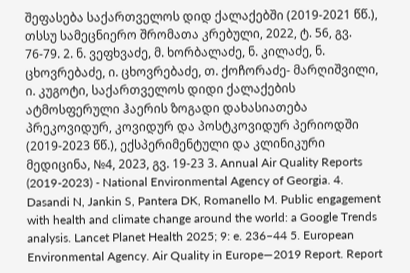შეფასება საქართველოს დიდ ქალაქებში (2019-2021 წწ.), თსსუ სამეცნიერო შრომათა კრებული, 2022, ტ. 56, გვ. 76-79. 2. ნ. ვეფხვაძე, მ. ხორბალაძე, ნ. კილაძე, ნ. ცხოვრებაძე, ი. ცხოვრებაძე, თ. ქოჩორაძე- მარღიშვილი, ი. კუგოტი, საქართველოს დიდი ქალაქების ატმოსფერული ჰაერის ზოგადი დახასიათება პრეკოვიდურ, კოვიდურ და პოსტკოვიდურ პერიოდში (2019-2023 წწ.), ექსპერიმენტული და კლინიკური მედიცინა, №4, 2023, გვ. 19-23 3. Annual Air Quality Reports (2019-2023) - National Environmental Agency of Georgia. 4. Dasandi N, Jankin S, Pantera DK, Romanello M. Public engagement with health and climate change around the world: a Google Trends analysis. Lancet Planet Health 2025; 9: e. 236–44 5. European Environmental Agency. Air Quality in Europe—2019 Report. Report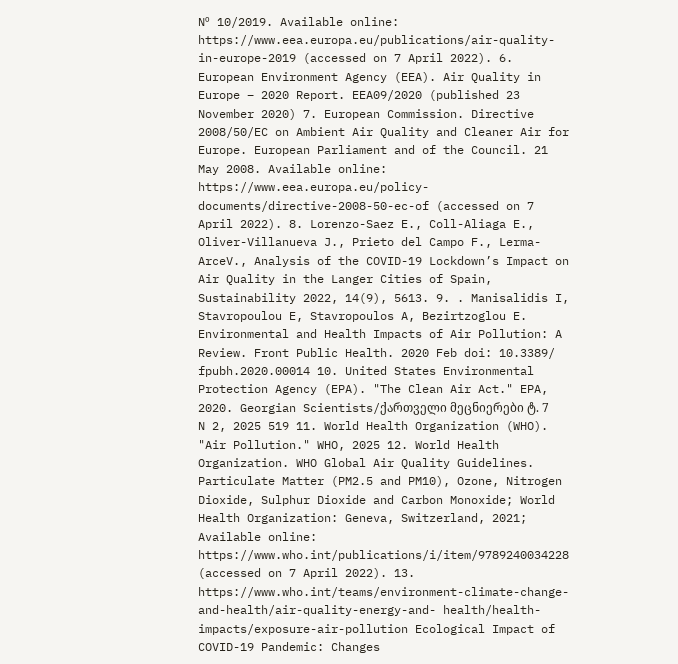Nº 10/2019. Available online: https://www.eea.europa.eu/publications/air-quality-in-europe-2019 (accessed on 7 April 2022). 6. European Environment Agency (EEA). Air Quality in Europe – 2020 Report. EEA09/2020 (published 23 November 2020) 7. European Commission. Directive 2008/50/EC on Ambient Air Quality and Cleaner Air for Europe. European Parliament and of the Council. 21 May 2008. Available online: https://www.eea.europa.eu/policy-documents/directive-2008-50-ec-of (accessed on 7 April 2022). 8. Lorenzo-Saez E., Coll-Aliaga E., Oliver-Villanueva J., Prieto del Campo F., Lerma-ArceV., Analysis of the COVID-19 Lockdown’s Impact on Air Quality in the Langer Cities of Spain, Sustainability 2022, 14(9), 5613. 9. . Manisalidis I, Stavropoulou E, Stavropoulos A, Bezirtzoglou E. Environmental and Health Impacts of Air Pollution: A Review. Front Public Health. 2020 Feb doi: 10.3389/ fpubh.2020.00014 10. United States Environmental Protection Agency (EPA). "The Clean Air Act." EPA, 2020. Georgian Scientists/ქართველი მეცნიერები ტ. 7 N 2, 2025 519 11. World Health Organization (WHO). "Air Pollution." WHO, 2025 12. World Health Organization. WHO Global Air Quality Guidelines. Particulate Matter (PM2.5 and PM10), Ozone, Nitrogen Dioxide, Sulphur Dioxide and Carbon Monoxide; World Health Organization: Geneva, Switzerland, 2021; Available online: https://www.who.int/publications/i/item/9789240034228 (accessed on 7 April 2022). 13. https://www.who.int/teams/environment-climate-change-and-health/air-quality-energy-and- health/health-impacts/exposure-air-pollution Ecological Impact of COVID-19 Pandemic: Changes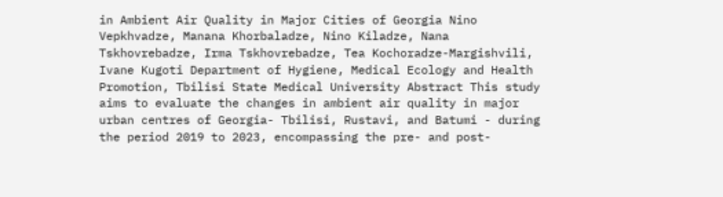in Ambient Air Quality in Major Cities of Georgia Nino Vepkhvadze, Manana Khorbaladze, Nino Kiladze, Nana Tskhovrebadze, Irma Tskhovrebadze, Tea Kochoradze-Margishvili, Ivane Kugoti Department of Hygiene, Medical Ecology and Health Promotion, Tbilisi State Medical University Abstract This study aims to evaluate the changes in ambient air quality in major urban centres of Georgia- Tbilisi, Rustavi, and Batumi - during the period 2019 to 2023, encompassing the pre- and post-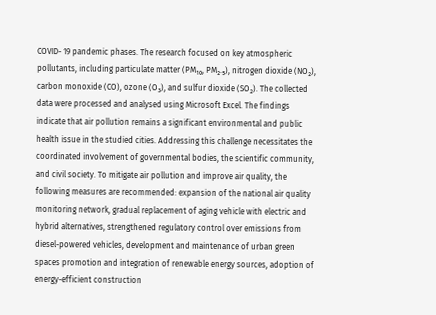COVID- 19 pandemic phases. The research focused on key atmospheric pollutants, including particulate matter (PM₁₀, PM₂.₅), nitrogen dioxide (NO₂), carbon monoxide (CO), ozone (O₃), and sulfur dioxide (SO₂). The collected data were processed and analysed using Microsoft Excel. The findings indicate that air pollution remains a significant environmental and public health issue in the studied cities. Addressing this challenge necessitates the coordinated involvement of governmental bodies, the scientific community, and civil society. To mitigate air pollution and improve air quality, the following measures are recommended: expansion of the national air quality monitoring network, gradual replacement of aging vehicle with electric and hybrid alternatives, strengthened regulatory control over emissions from diesel-powered vehicles, development and maintenance of urban green spaces promotion and integration of renewable energy sources, adoption of energy-efficient construction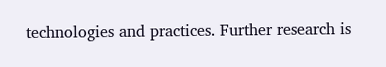technologies and practices. Further research is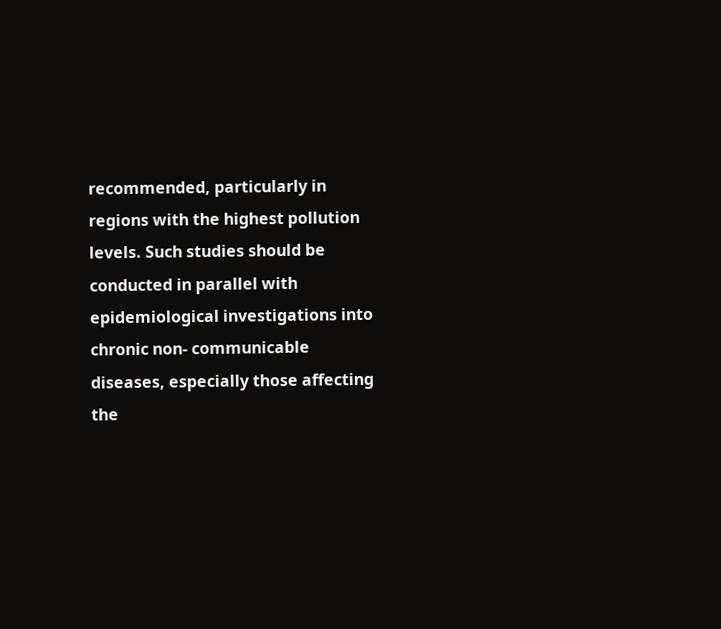recommended, particularly in regions with the highest pollution levels. Such studies should be conducted in parallel with epidemiological investigations into chronic non- communicable diseases, especially those affecting the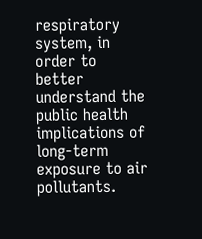respiratory system, in order to better understand the public health implications of long-term exposure to air pollutants.